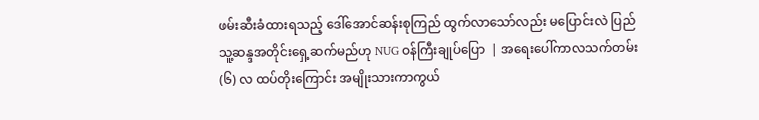ဖမ်းဆီးခံထားရသည့် ဒေါ်အောင်ဆန်းစုကြည် ထွက်လာသော်လည်း မပြောင်းလဲ ပြည်သူ့ဆန္ဒအတိုင်းရှေ့ဆက်မည်ဟု NUG ဝန်ကြီးချုပ်ပြော  | အရေးပေါ်ကာလသက်တမ်း (၆) လ ထပ်တိုးကြောင်း အမျိုးသားကာကွယ်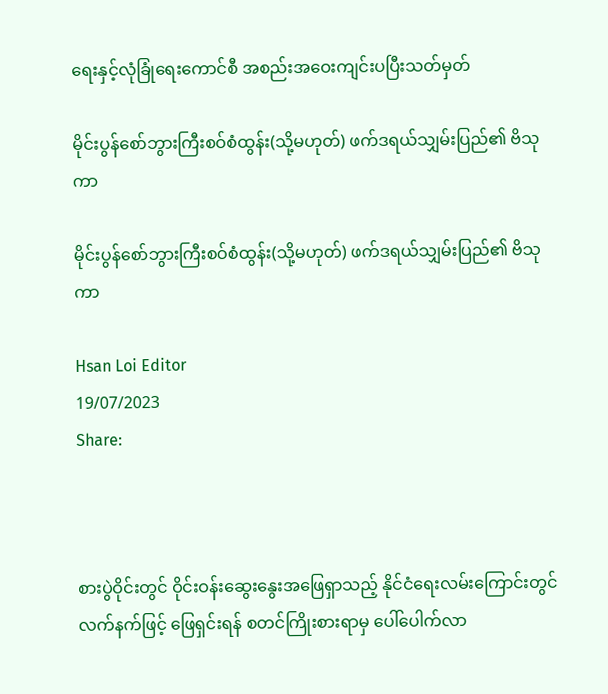ရေးနှင့်လုံခြုံရေးကောင်စီ အစည်းအဝေးကျင်းပပြီးသတ်မှတ်

မိုင်းပွန်စော်ဘွားကြီးစဝ်စံထွန်း(သို့မဟုတ်) ဖက်ဒရယ်သျှမ်းပြည်၏ ဗိသုကာ

မိုင်းပွန်စော်ဘွားကြီးစဝ်စံထွန်း(သို့မဟုတ်) ဖက်ဒရယ်သျှမ်းပြည်၏ ဗိသုကာ

Hsan Loi Editor
19/07/2023
Share:



စားပွဲဝိုင်းတွင် ဝိုင်းဝန်းဆွေးနွေးအဖြေရှာသည့် နိုင်ငံရေးလမ်းကြောင်းတွင် လက်နက်ဖြင့် ဖြေရှင်းရန် စတင်ကြိုးစားရာမှ ပေါ်ပေါက်လာ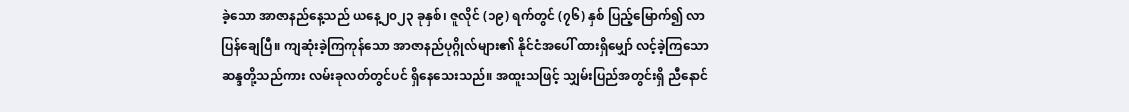ခဲ့သော အာဇာနည်နေ့သည် ယနေ့၂၀၂၃ ခုနှစ်၊ ဇူလိုင် (၁၉) ရက်တွင် (၇၆) နှစ် ပြည့်မြောက်၍ လာပြန်ချေပြီ။ ကျဆုံးခဲ့ကြကုန်သော အာဇာနည်ပုဂ္ဂိုလ်များ၏ နိုင်ငံအပေါ် ထားရှိမျှော် လင့်ခဲ့ကြသော ဆန္ဒတို့သည်ကား လမ်းခုလတ်တွင်ပင် ရှိနေသေးသည်။ အထူးသဖြင့် သျှမ်းပြည်အတွင်းရှိ ညီနောင်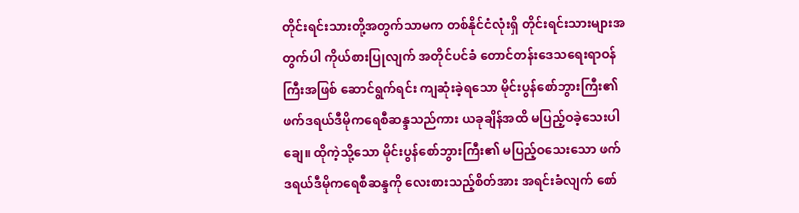တိုင်းရင်းသားတို့အတွက်သာမက တစ်နိုင်ငံလုံးရှိ တိုင်းရင်းသားများအတွက်ပါ ကိုယ်စားပြုလျက် အတိုင်ပင်ခံ တောင်တန်းဒေသရေးရာဝန်ကြီးအဖြစ် ဆောင်ရွက်ရင်း ကျဆုံးခဲ့ရသော မိုင်းပွန်စော်ဘွားကြီး၏ ဖက်ဒရယ်ဒီမိုကရေစီဆန္ဒသည်ကား ယခုချိန်အထိ မပြည့်ဝခဲ့သေးပါချေ။ ထိုကဲ့သို့သော မိုင်းပွန်စော်ဘွားကြီး၏ မပြည့်ဝသေးသော ဖက်ဒရယ်ဒီမိုကရေစီဆန္ဒကို လေးစားသည့်စိတ်အား အရင်းခံလျက် စော်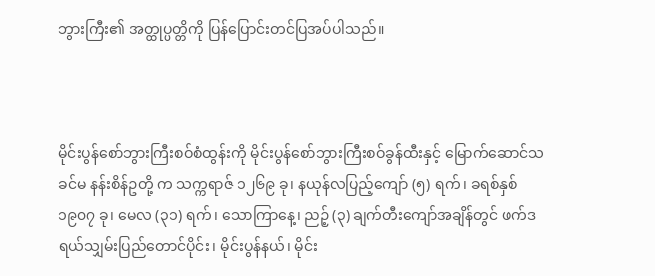ဘွားကြီး၏ အတ္ထုပ္ပတ္တိကို ပြန်ပြောင်းတင်ပြအပ်ပါသည်။



မိုင်းပွန်စော်ဘွားကြီးစဝ်စံထွန်းကို မိုင်းပွန်စော်ဘွားကြီးစဝ်ခွန်ထီးနှင့် မြောက်ဆောင်သခင်မ နန်းစိန်ဥတို့ က သက္ကရာဇ် ၁၂၆၉ ခု၊ နယုန်လပြည့်ကျော် (၅) ရက်၊ ခရစ်နှစ် ၁၉၀၇ ခု၊ မေလ (၃၁) ရက်၊ သောကြာနေ့၊ ညဉ့် (၃) ချက်တီးကျော်အချိန်တွင် ဖက်ဒရယ်သျှမ်းပြည်တောင်ပိုင်း၊ မိုင်းပွန်နယ်၊ မိုင်း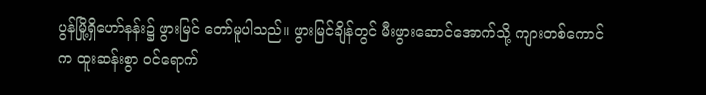ပွန်မြို့ရှိဟော်နန်း၌ ဖွားမြင် တော်မူပါသည်။ ဖွားမြင်ချိန်တွင် မီးဖွားဆောင်အောက်သို့ ကျားတစ်ကောင်က ထူးဆန်းစွာ ဝင်ရောက်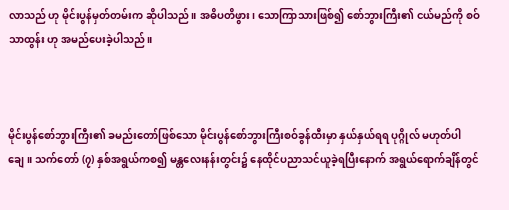လာသည် ဟု မိုင်းပွန်မှတ်တမ်းက ဆိုပါသည်။ အဓိပတိဖွား၊ သောကြာသားဖြစ်၍ စော်ဘွားကြီး၏ ငယ်မည်ကို စဝ်သာထွန်း ဟု အမည်ပေးခဲ့ပါသည်။



မိုင်းပွန်စော်ဘွားကြီး၏ ခမည်းတော်ဖြစ်သော မိုင်းပွန်စော်ဘွားကြီးစဝ်ခွန်ထီးမှာ နှယ်နှယ်ရရ ပုဂ္ဂိုလ် မဟုတ်ပါချေ။ သက်တော် (၇) နှစ်အရွယ်ကစ၍ မန္တလေးနန်းတွင်း၌ နေထိုင်ပညာသင်ယူခဲ့ရပြီးနောက် အရွယ်ရောက်ချိန်တွင်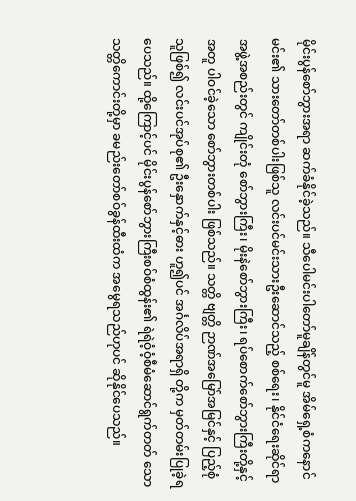မိုင်းပွန်စော်ဘွားအရာ ဆက်ခံနိုင်ခဲ့သည်။ သီပေါမင်းပါတော်မူချိန်တွင်မူ အိမ်ရှေ့စံကနောင်မင်း၏ သားတော်တစ်ပါးဖြစ်သူ လင်းပင်မင်းသားဦး‌ဆောင်သည့် စစ်ရေး၊ နိုင်ငံရေးဆိုင်ရာအဖွဲ့အစည်းတွင် ကျိုင်းတုံ စော်ဘွားကြီး၊ မိုးနဲစော်ဘွားကြီး၊ ရပ်စောက်စော်ဘွားကြီးတို့နှင့်အတူ ပါဝင်ခဲ့သော စော်ဘွားတစ်ပါး ဖြစ်သည်။ သတ္တိ ဗျတ္တိ ဉာဏ်အမြော်အမြင်နှင့် ပြည့်စုံသူဖြစ်၍ လင်းပင်အုပ်စု၏ ဦးနှောက်နှင့်ဓား ဟူ၍ပင် အင်္ဂလိပ်အရာရှိ တို့က မှတ်တမ်းပြုခဲ့ရပေသည်။ ထို့ကြောင့်ပင် မိုင်းပွန်စော်ဘွားကြီးစဝ်စံထွန်း၏ ရဲရဲဝံ့ဝံ့စီမံဆောင်ရွက်တတ် သောသတ္တိကောင်းတို့မှာ ခမည်းတော်စဝ်ခွန်ထီးထံက အမွေရသည်ဟုပင် ဆိုနိုင်ပေသည်။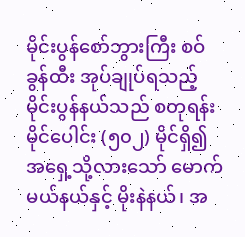မိုင်းပွန်စော်ဘွားကြီး စဝ်ခွန်ထီး အုပ်ချုပ်ရသည့် မိုင်းပွန်နယ်သည် စတုရန်း မိုင်ပေါင်း (၅၀၂) မိုင်ရှိ၍ အရှေ့သို့လားသော် မောက်မယ်နယ်နှင့် မိုးနဲနယ်၊ အ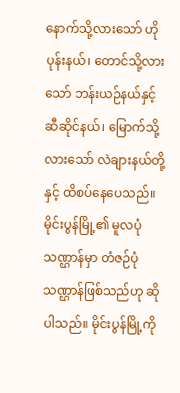နောက်သို့လားသော် ဟိုပုန်းနယ်၊ တောင်သို့လားသော် ဘန်းယဉ်နယ်နှင့် ဆီဆိုင်နယ်၊ မြောက်သို့လားသော် လဲချားနယ်တို့နှင့် ထိစပ်နေပေသည်။ မိုင်းပွန်မြို့၏ မူလပုံသဏ္ဌာန်မှာ တံဇဉ်ပုံသဏ္ဌာန်ဖြစ်သည်ဟု ဆိုပါသည်။ မိုင်းပွန်မြို့ကို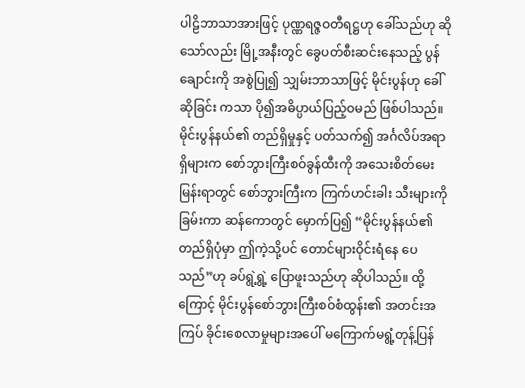ပါဠိဘာသာအားဖြင့် ပုဏ္ဏရဇ္ဇဝတီရဋ္ဌဟု ခေါ်သည်ဟု ဆိုသော်လည်း မြို့အနီးတွင် ခွေပတ်စီးဆင်းနေသည့် ပွန်ချောင်းကို အစွဲပြု၍ သျှမ်းဘာသာဖြင့် မိုင်းပွန်ဟု ခေါ်ဆိုခြင်း ကသာ ပို၍အဓိပ္ပာယ်ပြည့်ဝမည် ဖြစ်ပါသည်။ မိုင်းပွန်နယ်၏ တည်ရှိမှုနှင့် ပတ်သက်၍ အင်္ဂလိပ်အရာရှိများက စော်ဘွားကြီးစဝ်ခွန်ထီးကို အသေးစိတ်မေးမြန်းရာတွင် စော်ဘွားကြီးက ကြက်ဟင်းခါး သီးများကိုခြမ်းကာ ဆန်ကောတွင် မှောက်ပြ၍ “မိုင်းပွန်နယ်၏ တည်ရှိပုံမှာ ဤကဲ့သို့ပင် တောင်များဝိုင်းရံနေ ပေသည်”ဟု ခပ်ရွဲ့ရွဲ့ ပြောဖူးသည်ဟု ဆိုပါသည်။ ထို့ကြောင့် မိုင်းပွန်စော်ဘွားကြီးစဝ်စံထွန်း၏ အတင်းအကြပ် ခိုင်းစေလာမှုများအပေါ် မကြောက်မရွံ့တုန့်ပြန်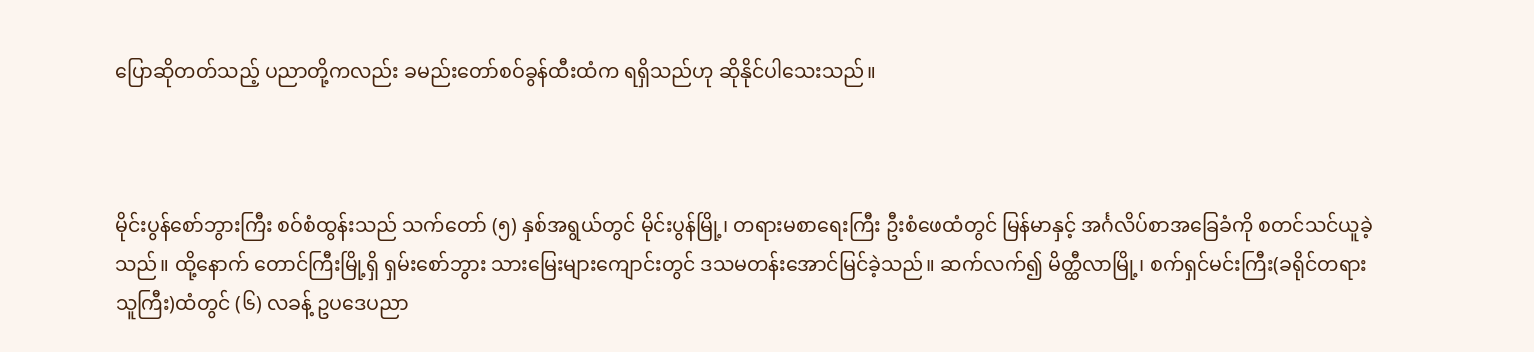ပြောဆိုတတ်သည့် ပညာတို့ကလည်း ခမည်းတော်စဝ်ခွန်ထီးထံက ရရှိသည်ဟု ဆိုနိုင်ပါသေးသည်။



မိုင်းပွန်စော်ဘွားကြီး စဝ်စံထွန်းသည် သက်တော် (၅) နှစ်အရွယ်တွင် မိုင်းပွန်မြို့၊ တရားမစာရေးကြီး ဦးစံဖေထံတွင် မြန်မာနှင့် အင်္ဂလိပ်စာအခြေခံကို စတင်သင်ယူခဲ့သည်။ ထို့နောက် တောင်ကြီးမြို့ရှိ ရှမ်းစော်ဘွား သားမြေးများကျောင်းတွင် ဒသမတန်းအောင်မြင်ခဲ့သည်။ ဆက်လက်၍ မိတ္ထီလာမြို့၊ စက်ရှင်မင်းကြီး(ခရိုင်တရား သူကြီး)ထံတွင် (၆) လခန့် ဥပဒေပညာ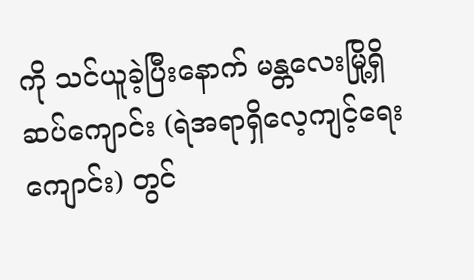ကို သင်ယူခဲ့ပြီးနောက် မန္တလေးမြို့ရှိ ဆပ်ကျောင်း (ရဲအရာရှိလေ့ကျင့်ရေး ကျောင်း) တွင်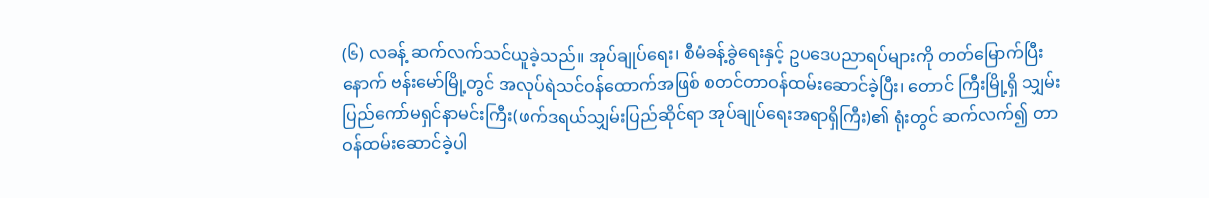(၆) လခန့် ဆက်လက်သင်ယူခဲ့သည်။ အုပ်ချုပ်ရေး၊ စီမံခန့်ခွဲရေးနှင့် ဥပဒေပညာရပ်များကို တတ်မြောက်ပြီးနောက် ဗန်းမော်မြို့တွင် အလုပ်ရဲသင်ဝန်ထောက်အဖြစ် စတင်တာဝန်ထမ်းဆောင်ခဲ့ပြီး၊ တောင် ကြီးမြို့ရှိ သျှမ်းပြည်ကော်မရှင်နာမင်းကြီး(ဖက်ဒရယ်သျှမ်းပြည်ဆိုင်ရာ အုပ်ချုပ်ရေးအရာရှိကြီး)၏ ရုံးတွင် ဆက်လက်၍ တာဝန်ထမ်းဆောင်ခဲ့ပါ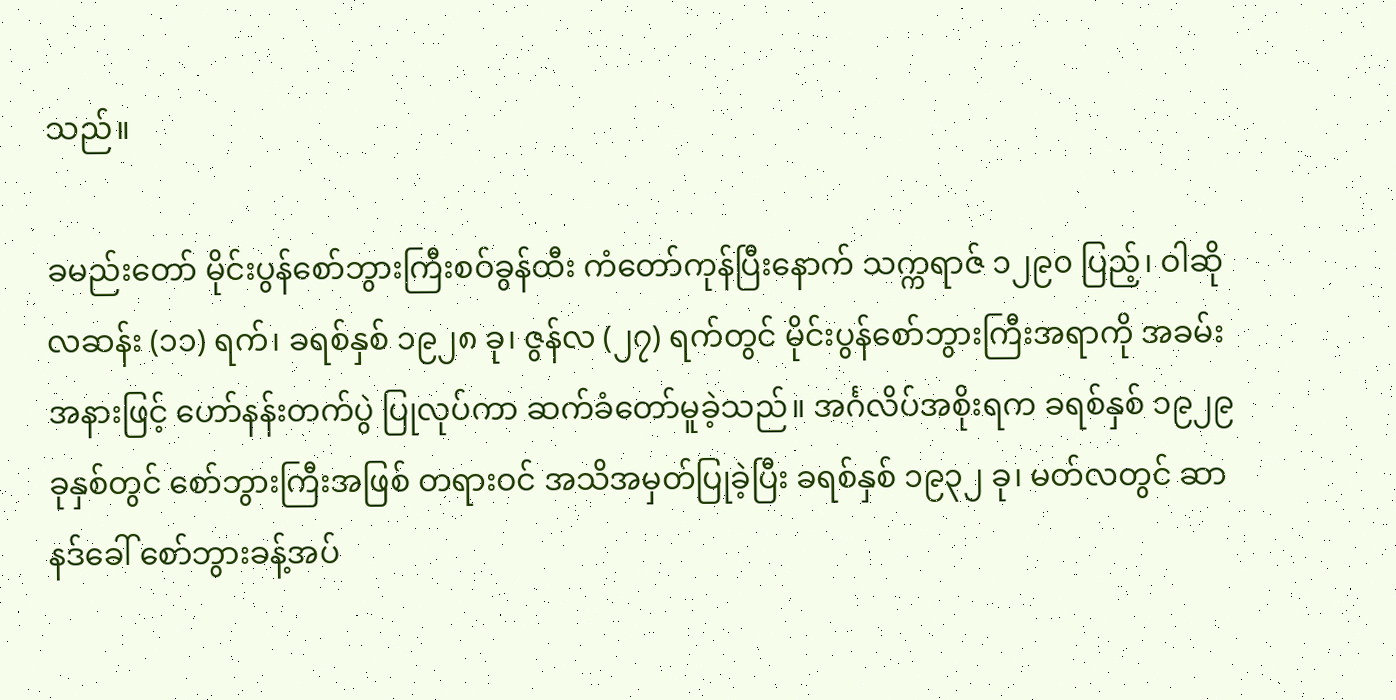သည်။

ခမည်းတော် မိုင်းပွန်စော်ဘွားကြီးစဝ်ခွန်ထီး ကံတော်ကုန်ပြီးနောက် သက္ကရာဇ် ၁၂၉၀ ပြည့်၊ ဝါဆိုလဆန်း (၁၁) ရက်၊ ခရစ်နှစ် ၁၉၂၈ ခု၊ ဇွန်လ (၂၇) ရက်တွင် မိုင်းပွန်စော်ဘွားကြီးအရာကို အခမ်းအနားဖြင့် ဟော်နန်းတက်ပွဲ ပြုလုပ်ကာ ဆက်ခံတော်မူခဲ့သည်။ အင်္ဂလိပ်အစိုးရက ခရစ်နှစ် ၁၉၂၉ ခုနှစ်တွင် စော်ဘွားကြီးအဖြစ် တရားဝင် အသိအမှတ်ပြုခဲ့ပြီး ခရစ်နှစ် ၁၉၃၂ ခု၊ မတ်လတွင် ဆာနဒ်ခေါ် စော်ဘွားခန့်အပ်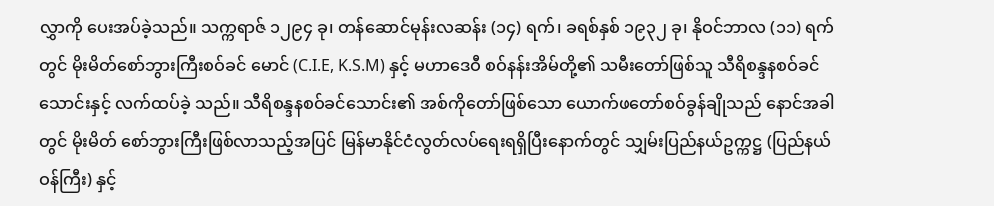လွှာကို ပေးအပ်ခဲ့သည်။ သက္ကရာဇ် ၁၂၉၄ ခု၊ တန်ဆောင်မုန်းလဆန်း (၁၄) ရက်၊ ခရစ်နှစ် ၁၉၃၂ ခု၊ နိုဝင်ဘာလ (၁၁) ရက်တွင် မိုးမိတ်စော်ဘွားကြီးစဝ်ခင် မောင် (C.I.E, K.S.M) နှင့် မဟာဒေဝီ စဝ်နန်းအိမ်တို့၏ သမီးတော်ဖြစ်သူ သီရိစန္ဒနစဝ်ခင်သောင်းနှင့် လက်ထပ်ခဲ့ သည်။ သီရိစန္ဒနစဝ်ခင်သောင်း၏ အစ်ကိုတော်ဖြစ်သော ယောက်ဖတော်စဝ်ခွန်ချိုသည် နောင်အခါတွင် မိုးမိတ် စော်ဘွားကြီးဖြစ်လာသည့်အပြင် မြန်မာနိုင်ငံလွတ်လပ်ရေးရရှိပြီးနောက်တွင် သျှမ်းပြည်နယ်ဥက္ကဋ္ဌ (ပြည်နယ် ဝန်ကြီး) နှင့်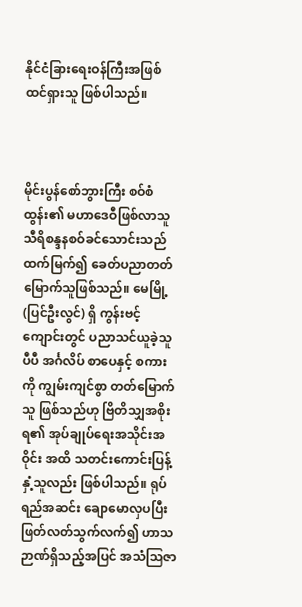နိုင်ငံခြားရေးဝန်ကြီးအဖြစ် ထင်ရှားသူ ဖြစ်ပါသည်။



မိုင်းပွန်စော်ဘွားကြီး စဝ်စံထွန်း၏ မဟာဒေဝီဖြစ်လာသူ သီရိစန္ဒနစဝ်ခင်သောင်းသည် ထက်မြက်၍ ခေတ်ပညာတတ်မြောက်သူဖြစ်သည်။ မေမြို့ (ပြင်ဦးလွင်) ရှိ ကွန်းဗင့်ကျောင်းတွင် ပညာသင်ယူခဲ့သူပီပီ အင်္ဂလိပ် စာပေနှင့် စကားကို ကျွမ်းကျင်စွာ တတ်မြောက်သူ ဖြစ်သည်ဟု ဗြိတိသျှအစိုးရ၏ အုပ်ချုပ်ရေးအသိုင်းအဝိုင်း အထိ သတင်းကောင်းပြန့်နှံ့သူလည်း ဖြစ်ပါသည်။ ရုပ်ရည်အဆင်း ချောမောလှပပြီး ဖြတ်လတ်သွက်လက်၍ ဟာသဉာဏ်ရှိသည့်အပြင် အသံသြဇာ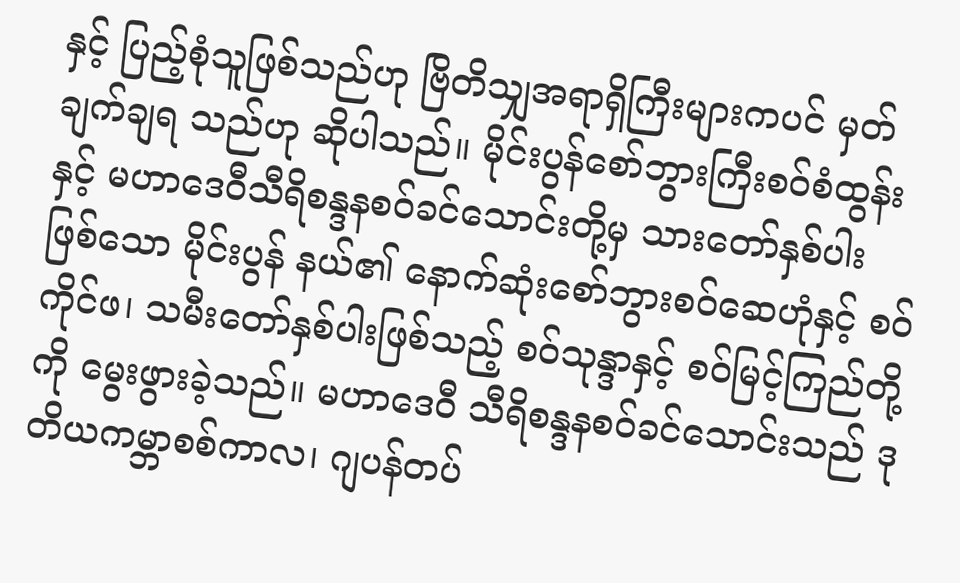နှင့် ပြည့်စုံသူဖြစ်သည်ဟု ဗြိတိသျှအရာရှိကြီးများကပင် မှတ်ချက်ချရ သည်ဟု ဆိုပါသည်။ မိုင်းပွန်စော်ဘွားကြီးစဝ်စံထွန်းနှင့် မဟာဒေဝီသီရိစန္ဒနစဝ်ခင်သောင်းတို့မှ သားတော်နှစ်ပါး ဖြစ်သော မိုင်းပွန် နယ်၏ နောက်ဆုံးစော်ဘွားစဝ်ဆေဟုံနှင့် စဝ်ကိုင်ဖ၊ သမီးတော်နှစ်ပါးဖြစ်သည့် စဝ်သုန္ဒာနှင့် စဝ်မြင့်ကြည်တို့ကို မွေးဖွားခဲ့သည်။ မဟာဒေဝီ သီရိစန္ဒနစဝ်ခင်သောင်းသည် ဒုတိယကမ္ဘာစစ်ကာလ၊ ဂျပန်တပ်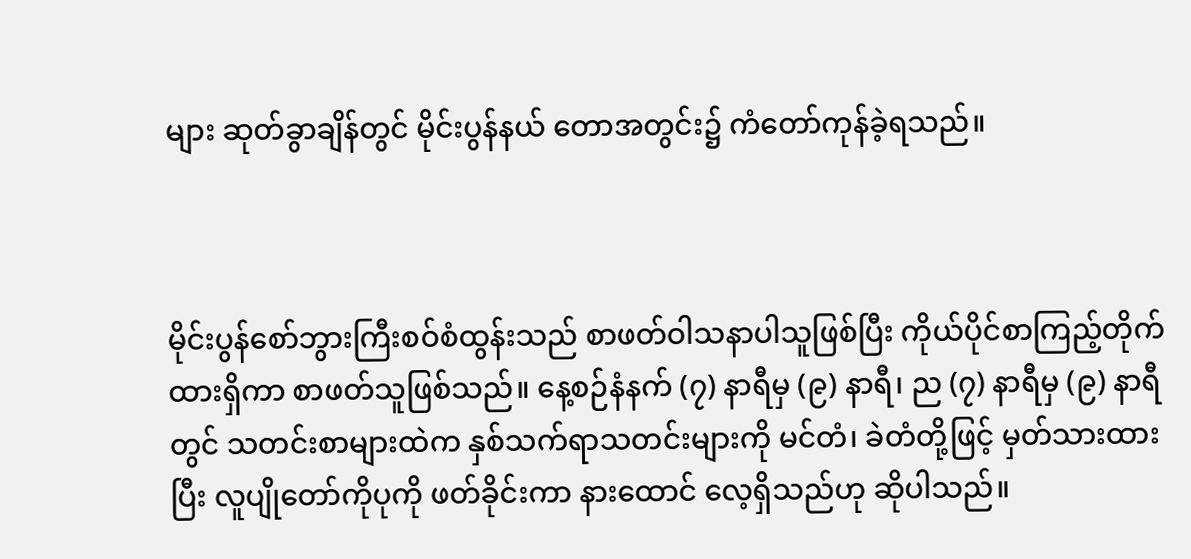များ ဆုတ်ခွာချိန်တွင် မိုင်းပွန်နယ် တောအတွင်း၌ ကံတော်ကုန်ခဲ့ရသည်။



မိုင်းပွန်စော်ဘွားကြီးစဝ်စံထွန်းသည် စာဖတ်ဝါသနာပါသူဖြစ်ပြီး ကိုယ်ပိုင်စာကြည့်တိုက် ထားရှိကာ စာဖတ်သူဖြစ်သည်။ နေ့စဉ်နံနက် (၇) နာရီမှ (၉) နာရီ၊ ည (၇) နာရီမှ (၉) နာရီတွင် သတင်းစာများထဲက နှစ်သက်ရာသတင်းများကို မင်တံ၊ ခဲတံတို့ဖြင့် မှတ်သားထားပြီး လူပျိုတော်ကိုပုကို ဖတ်ခိုင်းကာ နားထောင် လေ့ရှိသည်ဟု ဆိုပါသည်။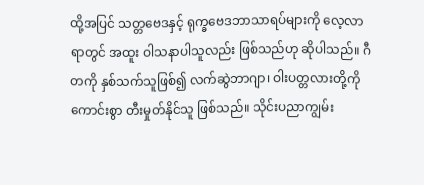ထို့အပြင် သတ္တဗေဒနှင့် ရုက္ခဗေဒဘာသာရပ်များကို လေ့လာရာတွင် အထူး ဝါသနာပါသူလည်း ဖြစ်သည်ဟု ဆိုပါသည်။ ဂီတကို နှစ်သက်သူဖြစ်၍ လက်ဆွဲဘာဂျာ၊ ဝါးပတ္တလားတို့ကို ကောင်းစွာ တီးမှုတ်နိုင်သူ ဖြစ်သည်။ သိုင်းပညာကျွမ်း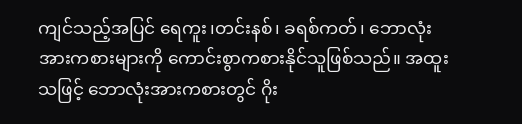ကျင်သည့်အပြင် ရေကူး၊တင်းနစ်၊ ခရစ်ကတ်၊ ဘောလုံး အားကစားများကို ကောင်းစွာကစားနိုင်သူဖြစ်သည်။ အထူးသဖြင့် ဘောလုံးအားကစားတွင် ဂိုး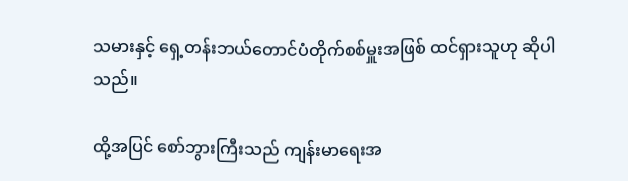သမားနှင့် ရှေ့တန်းဘယ်တောင်ပံတိုက်စစ်မှူးအဖြစ် ထင်ရှားသူဟု ဆိုပါသည်။

ထို့အပြင် စော်ဘွားကြီးသည် ကျန်းမာရေးအ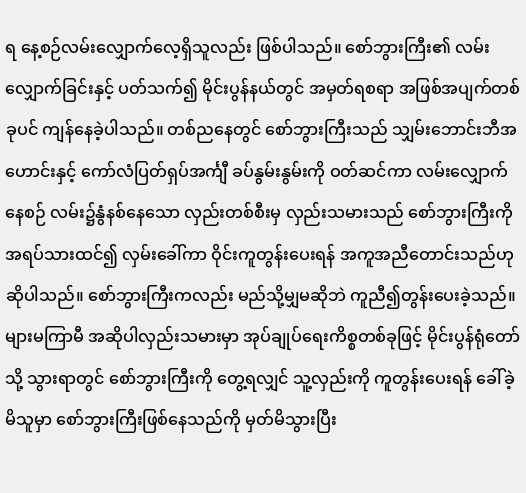ရ နေ့စဉ်လမ်းလျှောက်လေ့ရှိသူလည်း ဖြစ်ပါသည်။ စော်ဘွားကြီး၏ လမ်းလျှောက်ခြင်းနှင့် ပတ်သက်၍ မိုင်းပွန်နယ်တွင် အမှတ်ရစရာ အဖြစ်အပျက်တစ်ခုပင် ကျန်နေခဲ့ပါသည်။ တစ်ညနေတွင် စော်ဘွားကြီးသည် သျှမ်းဘောင်းဘီအဟောင်းနှင့် ကော်လံပြတ်ရှပ်အင်္ကျီ ခပ်နွမ်းနွမ်းကို ဝတ်ဆင်ကာ လမ်းလျှောက်နေစဉ် လမ်း၌နွံနစ်နေသော လှည်းတစ်စီးမှ လှည်းသမားသည် စော်ဘွားကြီးကို အရပ်သားထင်၍ လှမ်းခေါ်ကာ ဝိုင်းကူတွန်းပေးရန် အကူအညီတောင်းသည်ဟု ဆိုပါသည်။ စော်ဘွားကြီးကလည်း မည်သို့မျှမဆိုဘဲ ကူညီ၍တွန်းပေးခဲ့သည်။ များမကြာမီ အဆိုပါလှည်းသမားမှာ အုပ်ချုပ်ရေးကိစ္စတစ်ခုဖြင့် မိုင်းပွန်ရုံ‌တော်သို့ သွားရာတွင် စော်ဘွားကြီးကို တွေ့ရလျှင် သူ့လှည်းကို ကူတွန်းပေးရန် ခေါ်ခဲ့မိသူမှာ စော်ဘွားကြီးဖြစ်နေသည်ကို မှတ်မိသွားပြီး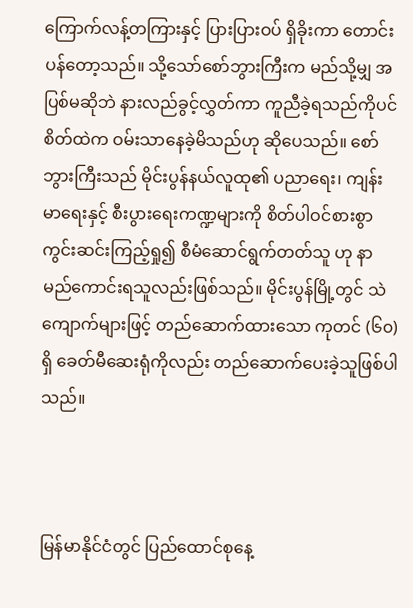ကြောက်လန့်တကြားနှင့် ပြားပြားဝပ် ရှိခိုးကာ တောင်းပန်တော့သည်။ သို့သော်စော်ဘွားကြီးက မည်သို့မျှ အပြစ်မဆိုဘဲ နားလည်ခွင့်လွှတ်ကာ ကူညီခဲ့ရသည်ကိုပင် စိတ်ထဲက ဝမ်းသာနေခဲ့မိသည်ဟု ဆိုပေသည်။ စော်ဘွားကြီးသည် မိုင်းပွန်နယ်လူထု၏ ပညာရေး၊ ကျန်းမာရေးနှင့် စီးပွားရေးကဏ္ဍများကို စိတ်ပါဝင်စားစွာ ကွင်းဆင်းကြည့်ရှု၍ စီမံဆောင်ရွက်တတ်သူ ဟု နာမည်ကောင်းရသူလည်းဖြစ်သည်။ မိုင်းပွန်မြို့တွင် သဲကျောက်များဖြင့် တည်ဆောက်ထားသော ကုတင် (၆၀) ရှိ ခေတ်မီဆေးရုံကိုလည်း တည်ဆောက်ပေးခဲ့သူဖြစ်ပါသည်။



မြန်မာနိုင်ငံတွင် ပြည်ထောင်စုနေ့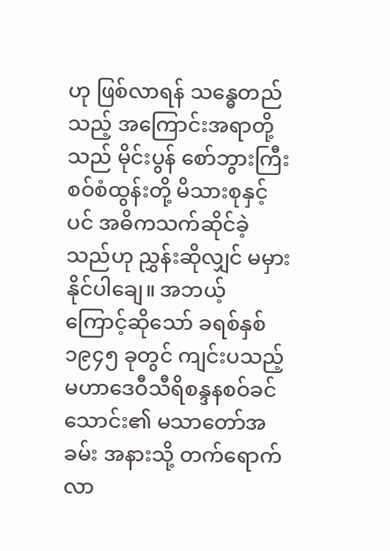ဟု ဖြစ်လာရန် သန္ဓေတည်သည့် အကြောင်းအရာတို့သည် မိုင်းပွန် စော်ဘွားကြီးစဝ်စံထွန်းတို့ မိသားစုနှင့်ပင် အဓိကသက်ဆိုင်ခဲ့သည်ဟု ညွှန်းဆိုလျှင် မမှားနိုင်ပါချေ။ အဘယ့် ကြောင့်ဆိုသော် ခရစ်နှစ် ၁၉၄၅ ခုတွင် ကျင်းပသည့် မဟာဒေဝီသီရိစန္ဒနစဝ်ခင်သောင်း၏ မသာတော်အခမ်း အနားသို့ တက်ရောက်လာ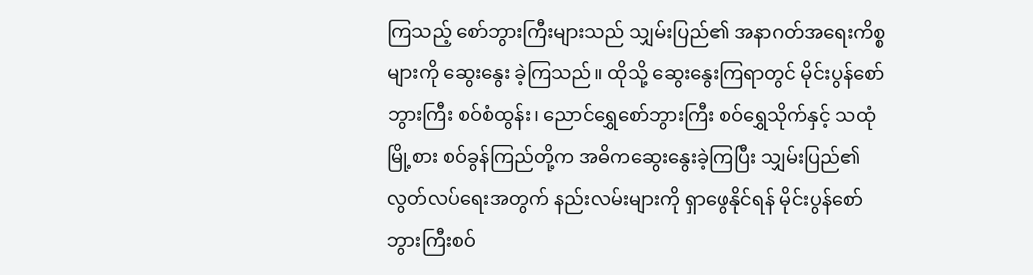ကြသည့် စော်ဘွားကြီးများသည် သျှမ်းပြည်၏ အနာဂတ်အရေးကိစ္စများကို ဆွေးနွေး ခဲ့ကြသည်။ ထိုသို့ ဆွေးနွေးကြရာတွင် မိုင်းပွန်စော်ဘွားကြီး စဝ်စံထွန်း၊ ညောင်‌ရွှေစော်ဘွားကြီး စဝ်ရွှေသိုက်နှင့် သထုံမြို့စား စဝ်ခွန်ကြည်တို့က အဓိကဆွေးနွေးခဲ့ကြပြီး သျှမ်းပြည်၏ လွတ်လပ်ရေးအတွက် နည်းလမ်းများကို ရှာဖွေနိုင်ရန် မိုင်းပွန်စော်ဘွားကြီးစဝ်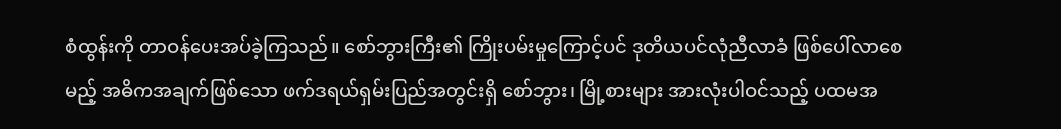စံထွန်းကို တာဝန်ပေးအပ်ခဲ့ကြသည်။ စော်ဘွားကြီး၏ ကြိုးပမ်းမှုကြောင့်ပင် ဒုတိယပင်လုံညီလာခံ ဖြစ်ပေါ်လာစေမည့် အဓိကအချက်ဖြစ်သော ဖက်ဒရယ်ရှမ်းပြည်အတွင်းရှိ စော်ဘွား၊ မြို့စားများ အားလုံးပါဝင်သည့် ပထမအ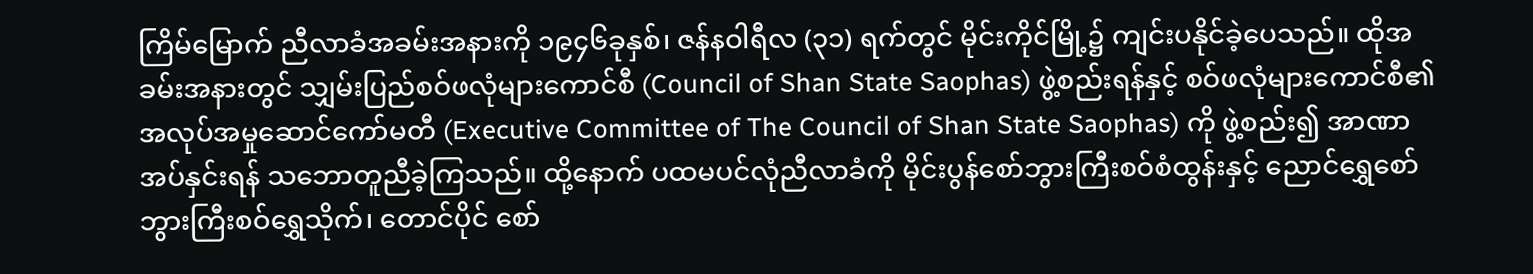ကြိမ်မြောက် ညီလာခံအခမ်းအနားကို ၁၉၄၆ခုနှစ်၊ ဇန်နဝါရီလ (၃၁) ရက်တွင် မိုင်းကိုင်မြို့၌ ကျင်းပနိုင်ခဲ့ပေသည်။ ထိုအခမ်းအနားတွင် သျှမ်းပြည်စဝ်ဖလုံများကောင်စီ (Council of Shan State Saophas) ဖွဲ့စည်းရန်နှင့် စဝ်ဖလုံများကောင်စီ၏ အလုပ်အမှုဆောင်ကော်မတီ (Executive Committee of The Council of Shan State Saophas) ကို ဖွဲ့စည်း၍ အာဏာအပ်နှင်းရန် သဘောတူညီခဲ့ကြသည်။ ထို့နောက် ပထမပင်လုံညီလာခံကို မိုင်းပွန်စော်ဘွားကြီးစဝ်စံထွန်းနှင့် ညောင်ရွှေစော်ဘွားကြီးစဝ်ရွှေသိုက်၊ တောင်ပိုင် စော်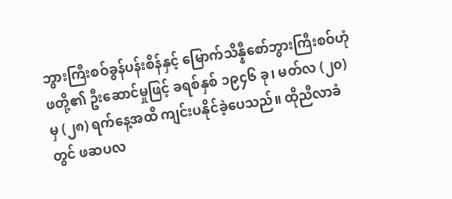ဘွားကြီးစဝ်ခွန်ပန်းစိန်နှင့် မြောက်သိန္နီစော်ဘွားကြီးစဝ်ဟုံဖတို့၏ ဦးဆောင်မှုဖြင့် ခရစ်နှစ် ၁၉၄၆ ခု၊ မတ်လ (၂၀) မှ (၂၈) ရက်နေ့အထိ ကျင်းပနိုင်ခဲ့ပေသည်။ ထိုညီလာခံတွင် ဖဆပလ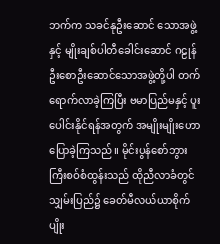ဘက်က သခင်နုဦးဆောင် သောအဖွဲ့နှင့် မျိုးချစ်ပါတီခေါင်းဆောင် ဂဠုန်ဦးစောဦးဆောင်သောအဖွဲ့တို့ပါ တက်ရောက်လာခဲ့ကြပြီး ဗမာပြည်မနှင့် ပူးပေါင်းနိုင်ရန်အတွက် အမျိုးမျိုးဟောပြောခဲ့ကြသည်။ မိုင်းပွန်စော်ဘွားကြီးစဝ်စံထွန်းသည် ထိုညီလာခံတွင် သျှမ်းပြည်၌ ခေတ်မီလယ်ယာစိုက်ပျိုး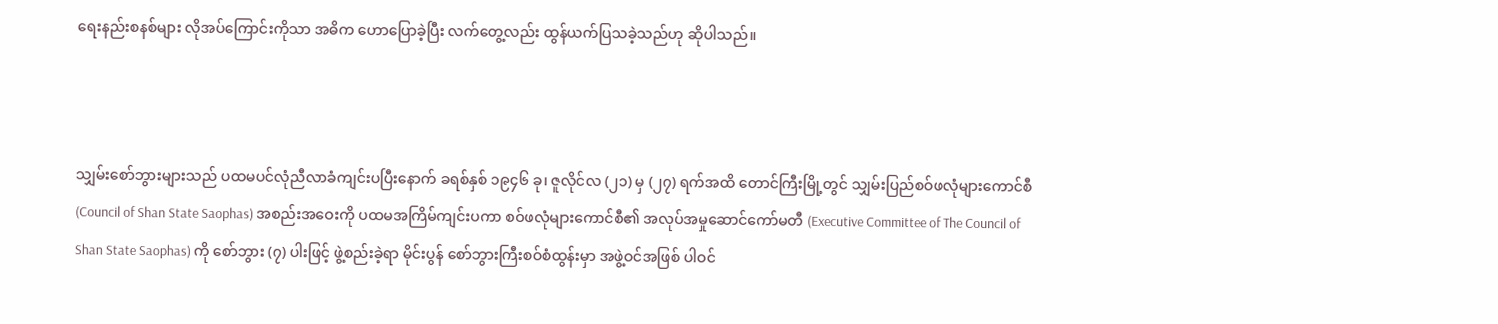ရေးနည်းစနစ်များ လိုအပ်ကြောင်းကိုသာ အဓိက‌ ဟောပြောခဲ့ပြီး လက်တွေ့လည်း ထွန်ယက်ပြသခဲ့သည်ဟု ဆိုပါသည်။



သျှမ်းစော်ဘွားများသည် ပထမပင်လုံညီလာခံကျင်းပပြီးနောက် ခရစ်နှစ် ၁၉၄၆ ခု၊ ဇူလိုင်လ (၂၁) မှ (၂၇) ရက်အထိ တောင်ကြီးမြို့တွင် သျှမ်းပြည်စဝ်ဖလုံများကောင်စီ (Council of Shan State Saophas) အစည်းအဝေးကို ပထမအကြိမ်ကျင်းပကာ စဝ်ဖလုံများကောင်စီ၏ အလုပ်အမှုဆောင်ကော်မတီ (Executive Committee of The Council of Shan State Saophas) ကို စော်ဘွား (၇) ပါးဖြင့် ဖွဲ့စည်းခဲ့ရာ မိုင်းပွန် စော်ဘွားကြီးစဝ်စံထွန်းမှာ အဖွဲ့ဝင်အဖြစ် ပါဝင်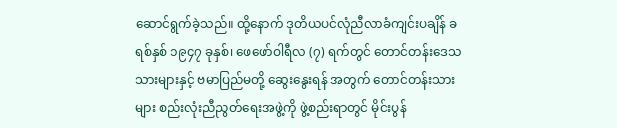ဆောင်ရွက်ခဲ့သည်။ ထို့နောက် ဒုတိယပင်လုံညီလာခံကျင်းပချိန် ခရစ်နှစ် ၁၉၄၇ ခုနှစ်၊ ဖေဖော်ဝါရီလ (၇) ရက်တွင် တောင်တန်းဒေသသားများနှင့် ဗမာပြည်မတို့ ဆွေးနွေးရန် အတွက် တောင်တန်းသားများ စည်းလုံးညီညွတ်ရေးအဖွဲ့ကို ဖွဲ့စည်းရာတွင် မိုင်းပွန်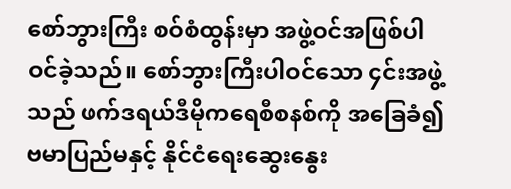စော်ဘွားကြီး စဝ်စံထွန်းမှာ အဖွဲ့ဝင်အဖြစ်ပါဝင်ခဲ့သည်။ စော်ဘွားကြီးပါဝင်သော ၄င်းအဖွဲ့သည် ဖက်ဒရယ်ဒီမိုကရေစီစနစ်ကို အခြေခံ၍ ဗမာပြည်မနှင့် နိုင်ငံရေးဆွေးနွေး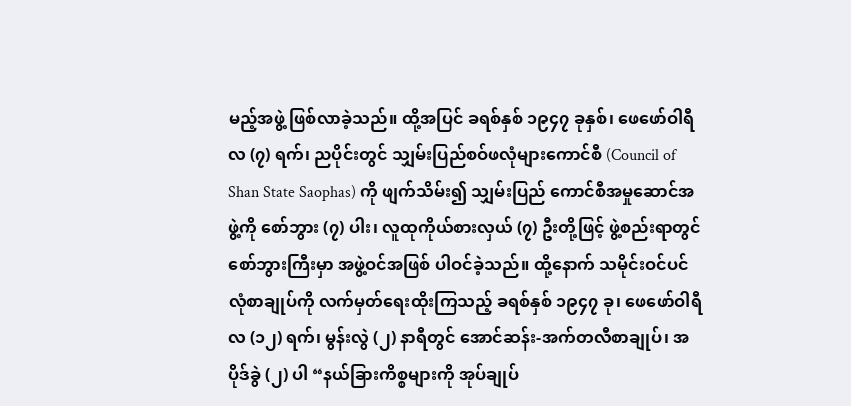မည့်အဖွဲ့ ဖြစ်လာခဲ့သည်။ ထို့အပြင် ခရစ်နှစ် ၁၉၄၇ ခုနှစ်၊ ဖေဖော်ဝါရီလ (၇) ရက်၊ ညပိုင်းတွင် သျှမ်းပြည်စဝ်ဖလုံများကောင်စီ (Council of Shan State Saophas) ကို ဖျက်သိမ်း၍ သျှမ်းပြည် ကောင်စီအမှုဆောင်အဖွဲ့ကို စော်ဘွား (၇) ပါး၊ လူထုကိုယ်စားလှယ် (၇) ဦးတို့ဖြင့် ဖွဲ့စည်းရာတွင် စော်ဘွားကြီးမှာ အဖွဲ့ဝင်အဖြစ် ပါဝင်ခဲ့သည်။ ထို့နောက် သမိုင်းဝင်ပင်လုံစာချုပ်ကို လက်မှတ်ရေးထိုးကြသည့် ခရစ်နှစ် ၁၉၄၇ ခု၊ ဖေဖော်ဝါရီလ (၁၂) ရက်၊ မွန်းလွဲ (၂) နာရီတွင် အောင်ဆန်း-အက်တလီစာချုပ်၊ အပိုဒ်ခွဲ (၂) ပါ “နယ်ခြားကိစ္စများကို အုပ်ချုပ်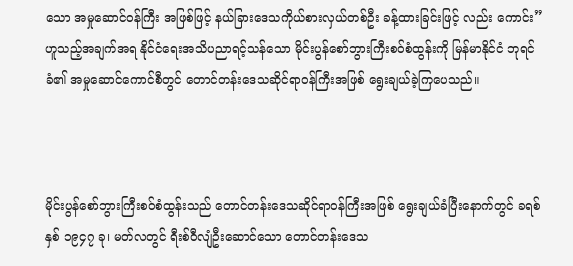သော အမှုဆောင်ဝန်ကြီး အဖြစ်ဖြင့် နယ်ခြားဒေသကိုယ်စားလှယ်တစ်ဦး ခန့်ထားခြင်းဖြင့် လည်း ကောင်း” ဟူသည့်အချက်အရ နိုင်ငံရေးအသိပညာရင့်သန်သော မိုင်းပွန်စော်ဘွားကြီးစဝ်စံထွန်းကို မြန်မာနိုင်ငံ ဘုရင်ခံ၏ အမှုဆောင်ကောင်စီတွင် တောင်တန်းဒေသဆိုင်ရာဝန်ကြီးအဖြစ် ရွေးချယ်ခဲ့ကြပေသည်။



မိုင်းပွန်စော်ဘွားကြီးစဝ်စံထွန်းသည် တောင်တန်းဒေသဆိုင်ရာဝန်ကြီးအဖြစ် ရွေးချယ်ခံပြီးနောက်တွင် ခရစ်နှစ် ၁၉၄၇ ခု၊ မတ်လတွင် ရီးစ်ဝီလျံဦးဆောင်သော တောင်တန်းဒေသ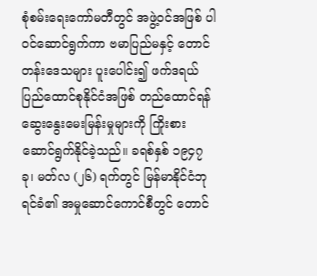စုံစမ်းရေးကော်မတီတွင် အဖွဲ့ဝင်အဖြစ် ပါဝင်ဆောင်ရွက်ကာ ဗမာပြည်မနှင့် တောင်တန်းဒေသများ ပူးပေါင်း၍ ဖက်ဒရယ်ပြည်ထောင်စုနိုင်ငံအဖြစ် တည်ထောင်ရန် ဆွေးနွေးမေးမြန်းမှုများကို ကြိုးစားဆောင်ရွက်နိုင်ခဲ့သည်။ ခရစ်နှစ် ၁၉၄၇ ခု၊ မတ်လ (၂၆) ရက်တွင် မြန်မာနိုင်ငံဘုရင်ခံ၏ အမှုဆောင်ကောင်စီတွင် တောင်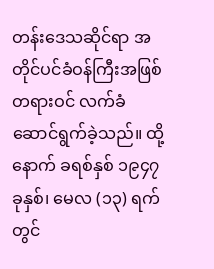တန်းဒေသဆိုင်ရာ အတိုင်ပင်ခံဝန်ကြီးအဖြစ် တရားဝင် လက်ခံဆောင်ရွက်ခဲ့သည်။ ထို့နောက် ခရစ်နှစ် ၁၉၄၇ ခုနှစ်၊ မေလ (၁၃) ရက်တွင်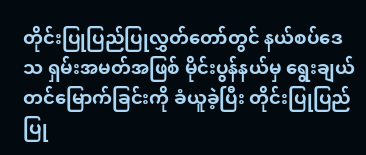တိုင်းပြုပြည်ပြုလွှတ်တော်တွင် နယ်စပ်ဒေသ ရှမ်းအမတ်အဖြစ် မိုင်းပွန်နယ်မှ ရွေးချယ်တင်မြောက်ခြင်းကို ခံယူခဲ့ပြီး တိုင်းပြုပြည်ပြု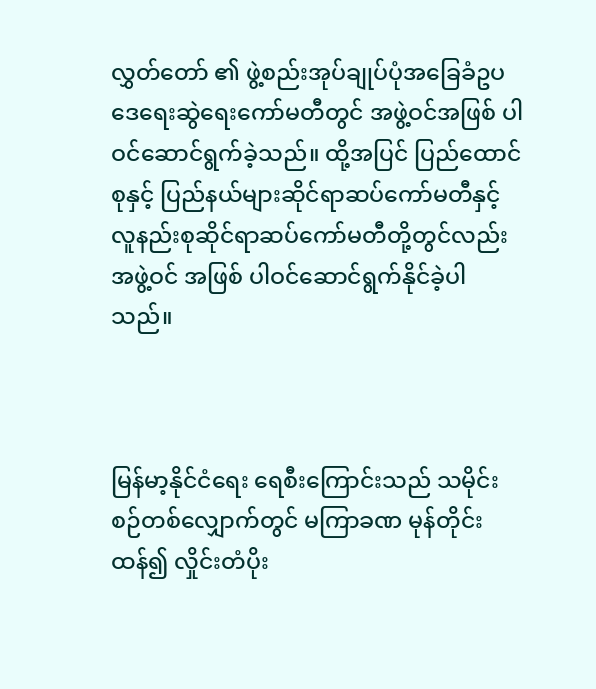လွှတ်တော် ၏ ဖွဲ့စည်းအုပ်ချုပ်ပုံအခြေခံဥပဒေရေးဆွဲရေးကော်မတီတွင် အဖွဲ့ဝင်အဖြစ် ပါဝင်ဆောင်ရွက်ခဲ့သည်။ ထို့အပြင် ပြည်ထောင်စုနှင့် ပြည်နယ်များဆိုင်ရာဆပ်ကော်မတီနှင့် လူနည်းစုဆိုင်ရာဆပ်ကော်မတီတို့တွင်လည်း အဖွဲ့ဝင် အဖြစ် ပါဝင်ဆောင်ရွက်နိုင်ခဲ့ပါသည်။



မြန်မာ့နိုင်ငံရေး ရေစီးကြောင်းသည် သမိုင်းစဉ်တစ်လျှောက်တွင် မကြာခဏ မုန်တိုင်းထန်၍ လှိုင်းတံပိုး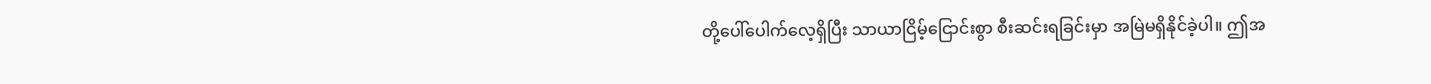တို့ပေါ်ပေါက်လေ့ရှိပြီး သာယာငြိမ့်ငြောင်းစွာ စီးဆင်းရခြင်းမှာ အမြဲမရှိနိုင်ခဲ့ပါ။ ဤအ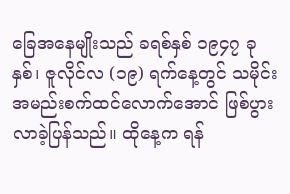ခြေအနေမျိုးသည် ခရစ်နှစ် ၁၉၄၇ ခုနှစ်၊ ဇူလိုင်လ (၁၉) ရက်နေ့တွင် သမိုင်းအမည်းစက်ထင်လောက်အောင် ဖြစ်ပွားလာခဲ့ပြန်သည်။ ထိုနေ့က ရန်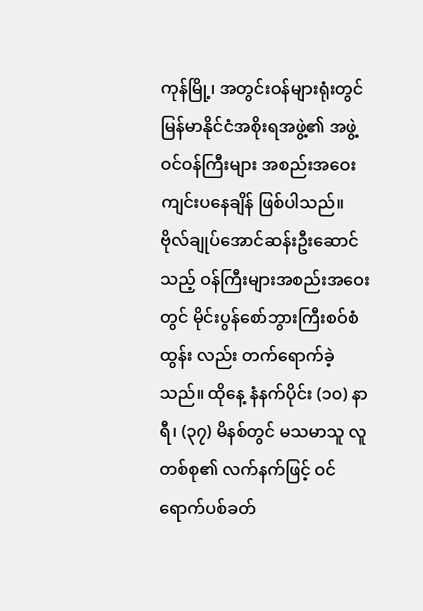ကုန်မြို့၊ အတွင်းဝန်များရုံးတွင် မြန်မာနိုင်ငံအစိုးရအဖွဲ့၏ အဖွဲ့ဝင်ဝန်ကြီးများ အစည်းအဝေးကျင်းပနေချိန် ဖြစ်ပါသည်။ ဗိုလ်ချုပ်အောင်ဆန်းဦး‌‌ဆောင်သည့် ဝန်ကြီးများအစည်းအဝေးတွင် မိုင်းပွန်စော်ဘွားကြီးစဝ်စံထွန်း လည်း တက်ရောက်ခဲ့သည်။ ထိုနေ့ နံနက်ပိုင်း (၁၀) နာရီ၊ (၃၇) မိနစ်တွင် မသမာသူ လူတစ်စု၏ လက်နက်ဖြင့် ဝင်ရောက်ပစ်ခတ်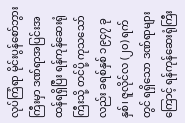လုပ်ကြံရာ မိုင်းပွန်စော်ဘွားကြီးမှာ ဒဏ်ရာအပြင်းအထန်ရရှိပြီး ရန်ကုန်ဆေးရုံကြီးသို့ တင်ပို့ ကုသသော်လည်း ခရစ်နှစ် ၁၉၄၇ ခုနှစ်၊ ဇူလိုင်လ (၂၀) ရက်တွင် ရရှိသော ဒဏ်ရာများကြောင့် ရန်ကုန်ဆေးရုံကြီး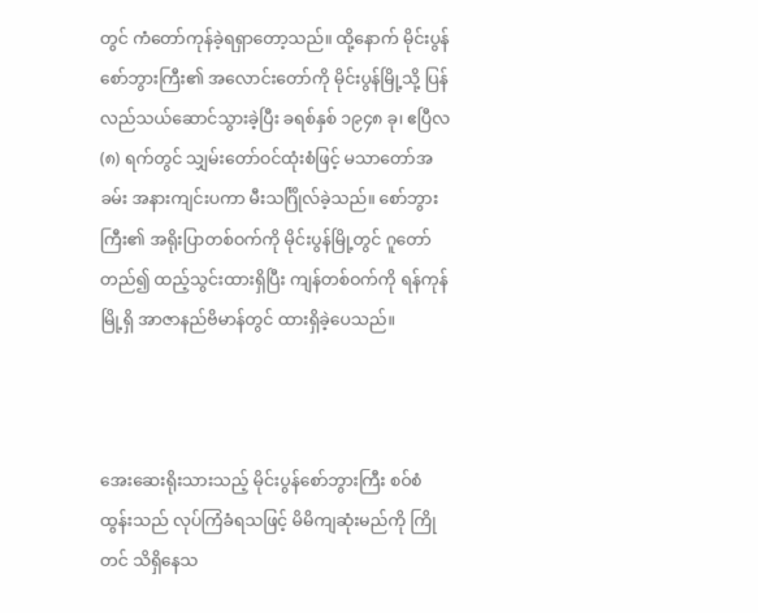တွင် ကံတော်ကုန်ခဲ့ရရှာတော့သည်။ ထို့နောက် မိုင်းပွန်စော်ဘွားကြီး၏ အလောင်းတော်ကို မိုင်းပွန်မြို့သို့ ပြန် လည်သယ်ဆောင်သွားခဲ့ပြီး ခရစ်နှစ် ၁၉၄၈ ခု၊ ဧပြီလ (၈) ရက်တွင် သျှမ်းတော်ဝင်ထုံးစံဖြင့် မသာတော်အခမ်း အနားကျင်းပကာ မီးသင်္ဂြိုလ်ခဲ့သည်။ စော်ဘွားကြီး၏ အရိုးပြာတစ်ဝက်ကို မိုင်းပွန်မြို့တွင် ဂူတော်တည်၍ ထည့်သွင်းထားရှိပြီး ကျန်တစ်ဝက်ကို ရန်ကုန်မြို့ရှိ အာဇာနည်ဗိမာန်တွင် ထားရှိခဲ့ပေသည်။



အေးဆေးရိုးသားသည့် မိုင်းပွန်စော်ဘွားကြီး စဝ်စံထွန်းသည် လုပ်ကြံခံရသဖြင့် မိမိကျဆုံးမည်ကို ကြိုတင် သိရှိနေသ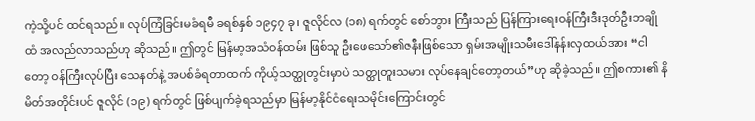ကဲ့သို့ပင် ထင်ရသည်။ လုပ်ကြံခြင်းမခံရမီ ခရစ်နှစ် ၁၉၄၇ ခု၊ ဇူလိုင်လ (၁၈) ရက်တွင် စော်ဘွား ကြီးသည် ပြန်ကြား‌ရေးဝန်ကြီးဒီးဒုတ်ဦးဘချိုထံ အလည်လာသည်ဟု ဆိုသည်။ ဤတွင် မြန်မာ့အသံဝန်ထမ်း ဖြစ်သူ ဦးဖေသော်၏ဇနီးဖြစ်သော ရှမ်းအမျိုးသမီးဒေါ်နန်းလှထယ်အား “ငါတော့ ဝန်ကြီးလုပ်ပြီး သေနတ်နဲ့ အပစ်ခံရတာထက် ကိုယ့်သတ္ထုတွင်းမှာပဲ သတ္ထုတူးသမား လုပ်နေချင်တော့တယ်”ဟု ဆိုခဲ့သည်။ ဤစကား၏ နိမိတ်အတိုင်းပင် ဇူလိုင် (၁၉) ရက်တွင် ဖြစ်ပျက်ခဲ့ရသည်မှာ မြန်မာ့နိုင်ငံရေးသမိုင်းကြောင်းတွင်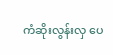ကံဆိုးလွန်းလှ ပေ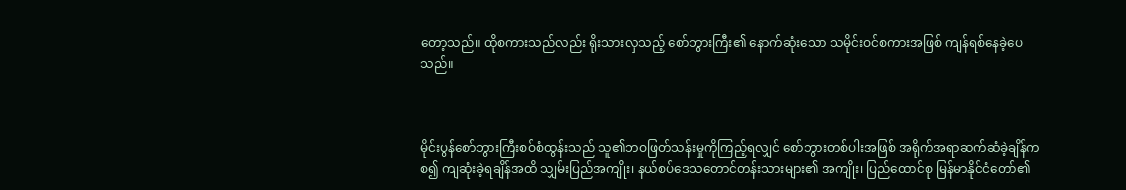တော့သည်။ ထိုစကားသည်လည်း ရိုးသားလှသည့် စော်ဘွားကြီး၏ နောက်ဆုံးသော သမိုင်းဝင်စကားအဖြစ် ကျန်ရစ်နေခဲ့ပေသည်။



မိုင်းပွန်စော်ဘွားကြီးစဝ်စံထွန်းသည် သူ၏ဘဝဖြတ်သန်းမှုကိုကြည့်ရလျှင် စော်ဘွားတစ်ပါးအဖြစ် အရိုက်အရာဆက်ဆံခဲ့ချိန်ကစ၍ ကျဆုံးခဲ့ရချိန်အထိ သျှမ်းပြည်အကျိုး၊ နယ်စပ်ဒေသတောင်တန်းသားများ၏ အကျိုး၊ ပြည်ထောင်စု မြန်မာနိုင်ငံတော်၏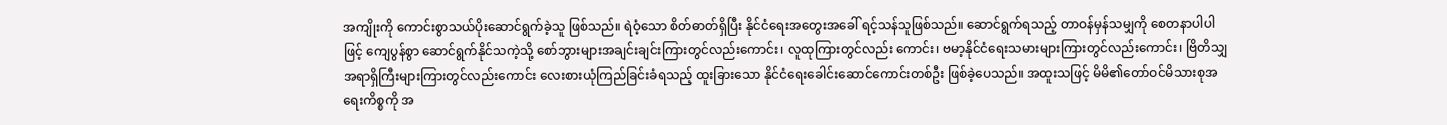အကျိုးကို ကောင်းစွာသယ်ပိုးဆောင်ရွက်ခဲ့သူ ဖြစ်သည်။ ရဲဝံ့သော စိတ်ဓာတ်ရှိပြီး နိုင်ငံရေးအတွေးအခေါ် ရင့်သန်သူဖြစ်သည်။ ဆောင်ရွက်ရသည့် တာဝန်မှန်သမျှကို စေတနာပါပါ ဖြင့် ကျေပွန်စွာ ဆောင်ရွက်နိုင်သကဲ့သို့ စော်ဘွားများအချင်းချင်းကြားတွင်လည်းကောင်း၊ လူထုကြားတွင်လည်း ကောင်း၊ ဗမာ့နိုင်ငံရေးသမားများကြားတွင်လည်းကောင်း၊ ဗြိတိသျှအရာရှိကြီးများကြားတွင်လည်းကောင်း လေးစားယုံကြည်ခြင်းခံရသည့် ထူးခြားသော နိုင်ငံရေးခေါင်းဆောင်ကောင်းတစ်ဦး ဖြစ်ခဲ့ပေသည်။ အထူးသဖြင့် မိမိ၏တော်ဝင်မိသားစုအရေးကိစ္စကို အ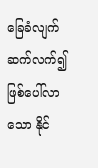ခြေခံလျက် ဆက်လက်၍ဖြစ်ပေါ်လာသော နိုင်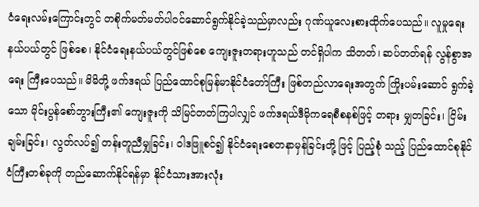ငံရေးလမ်းကြောင်းတွင် တစိုက်မတ်မတ်ပါဝင်ဆောင်ရွက်နိုင်ခဲ့သည်မှာလည်း ဂုဏ်ယူလေးစားထိုက်ပေသည်။ လူမှုရေးနယ်ပယ်တွင် ဖြစ်စေ၊ နိုင်ငံရေးနယ်ပယ်တွင်ဖြစ်စေ ကျေးဇူးတရားဟူသည် တင်ရှိပါက သိတတ်၊ ဆပ်တတ်ရန် လွန်စွာအရေး ကြီးပေသည်။ မိမိတို့ ဖက်ဒရယ် ပြည်ထောင်စုမြန်မာနိုင်ငံတော်ကြီး ဖြစ်တည်လာရေးအတွက် ကြိုးပမ်းဆောင် ရွက်ခဲ့သော မိုင်းပွန်စော်ဘွားကြီး၏ ကျေးဇူးကို သိမြင်တတ်ကြပါလျှင် ဖက်ဒရယ်ဒီမိုကရေစီစနစ်ဖြင့် တရား မျှတခြင်း၊ ငြိမ်းချမ်းခြင်း၊ လွတ်လပ်၍ တန်းတူညီမျှခြင်း၊ ဝါဒဖြူစင်၍ နိုင်ငံရေးစေတနာမှန်ခြင်းတို့ ဖြင့် ပြည့်စုံ သည့် ပြည်ထောင်စုနိုင်ငံကြီးတစ်ခုကို တည်ဆောက်နိုင်ရန်မှာ နိုင်ငံသားအားလုံး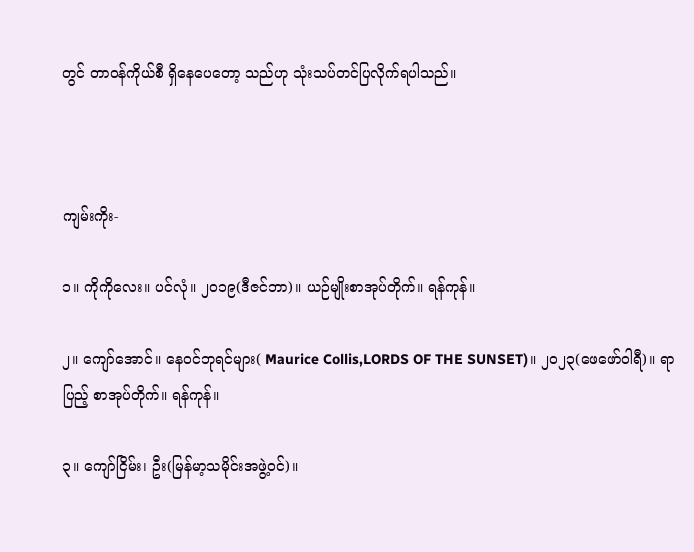တွင် တာဝန်ကိုယ်စီ ရှိနေပေတော့ သည်ဟု သုံးသပ်တင်ပြလိုက်ရပါသည်။



ကျမ်းကိုး-

၁။ ကိုကိုလေး။ ပင်လုံ။ ၂၀၁၉(ဒီဇင်ဘာ)။ ယဉ်မျိုးစာအုပ်တိုက်။ ရန်ကုန်။

၂။ ကျော်အောင်။ နေဝင်ဘုရင်များ( Maurice Collis,LORDS OF THE SUNSET)။ ၂၀၂၃(ဖေဖော်ဝါရီ)။ ရာပြည့် စာအုပ်တိုက်။ ရန်ကုန်။

၃။ ကျော်ငြိမ်း၊ ဦး(မြန်မာ့သမိုင်းအဖွဲ့ဝင်)။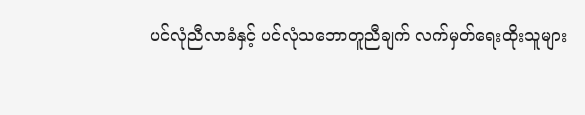ပင်လုံညီလာခံနှင့် ပင်လုံသဘောတူညီချက် လက်မှတ်ရေးထိုးသူများ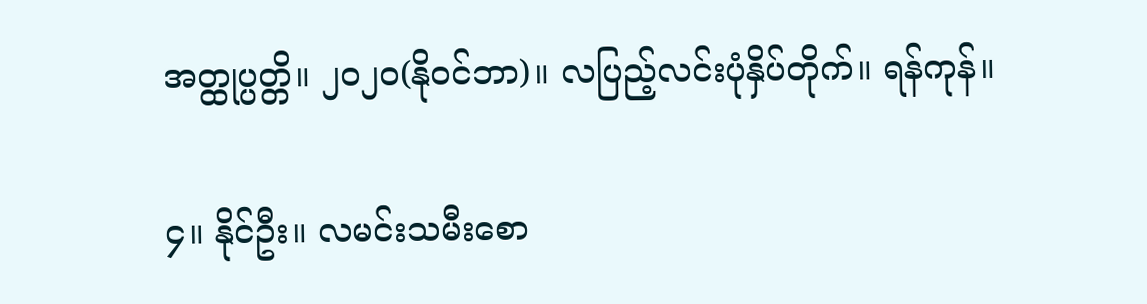အတ္ထုပ္ပတ္တိ။ ၂၀၂၀(နိုဝင်ဘာ)။ လပြည့်လင်းပုံနှိပ်တိုက်။ ရန်ကုန်။

၄။ နိုင်ဦး။ လမင်းသမီးစော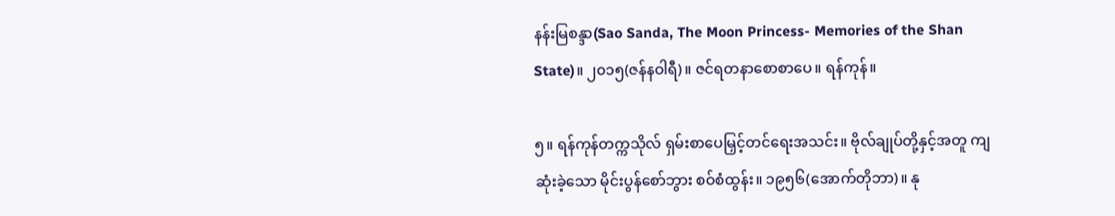နန်းမြစန္ဒာ(Sao Sanda, The Moon Princess- Memories of the Shan State)။ ၂၀၁၅(ဇန်နဝါရီ)။ ဇင်ရတနာစောစာပေ။ ရန်ကုန်။

၅။ ရန်ကုန်တက္ကသိုလ် ရှမ်းစာပေမြှင့်တင်ရေးအသင်း။ ဗိုလ်ချုပ်တို့နှင့်အတူ ကျဆုံးခဲ့သော မိုင်းပွန်စော်ဘွား စဝ်စံထွန်း။ ၁၉၅၆(အောက်တိုဘာ)။ နု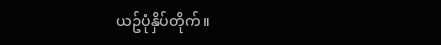ယဥ်ပုံနှိပ်တိုက်။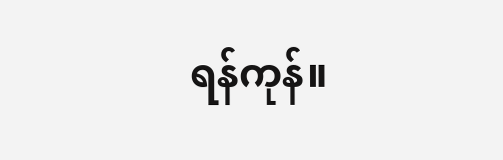ရန်ကုန်။